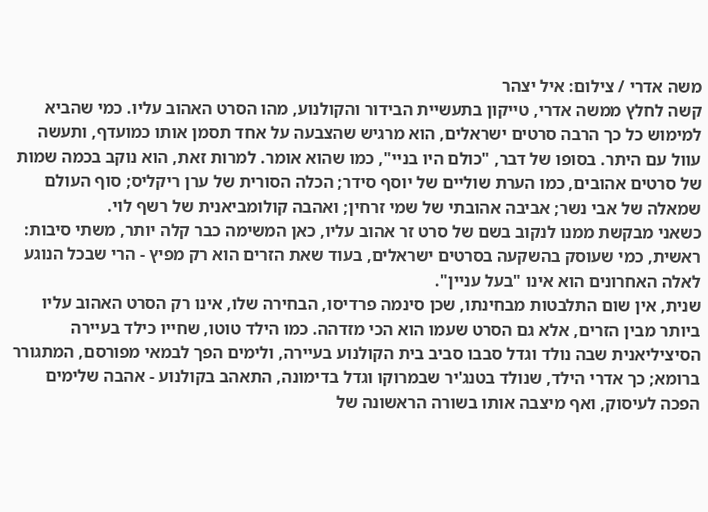משה אדרי / צילום: איל יצהר
קשה לחלץ ממשה אדרי, טייקון בתעשיית הבידור והקולנוע, מהו הסרט האהוב עליו. כמי שהביא למימוש כל כך הרבה סרטים ישראלים, הוא מרגיש שהצבעה על אחד תסמן אותו כמועדף, ותעשה עוול עם היתר. בסופו של דבר, "כולם היו בניי", כמו שהוא אומר. למרות זאת, הוא נוקב בכמה שמות של סרטים אהובים, כמו הערת שוליים של יוסף סידר; הכלה הסורית של ערן ריקליס; סוף העולם שמאלה של אבי נשר; אביבה אהובתי של שמי זרחין; ואהבה קולומביאנית של רשף לוי.
כשאני מבקשת ממנו לנקוב בשם של סרט זר אהוב עליו, כאן המשימה כבר קלה יותר, משתי סיבות: ראשית, כמי שעוסק בהשקעה בסרטים ישראלים, בעוד שאת הזרים הוא רק מפיץ - הרי שבכל הנוגע לאלה האחרונים הוא אינו "בעל עניין".
שנית, אין שום התלבטות מבחינתו, שכן סינמה פרדיסו, הבחירה שלו, אינו רק הסרט האהוב עליו ביותר מבין הזרים, אלא גם הסרט שעמו הוא הכי מזדהה. כמו הילד טוטו, שחייו כילד בעיירה הסיציליאנית שבה נולד וגדל סבבו סביב בית הקולנוע בעיירה, ולימים הפך לבמאי מפורסם, המתגורר ברומא; כך אדרי הילד, שנולד בטנג'יר שבמרוקו וגדל בדימונה, התאהב בקולנוע - אהבה שלימים הפכה לעיסוק, ואף מיצבה אותו בשורה הראשונה של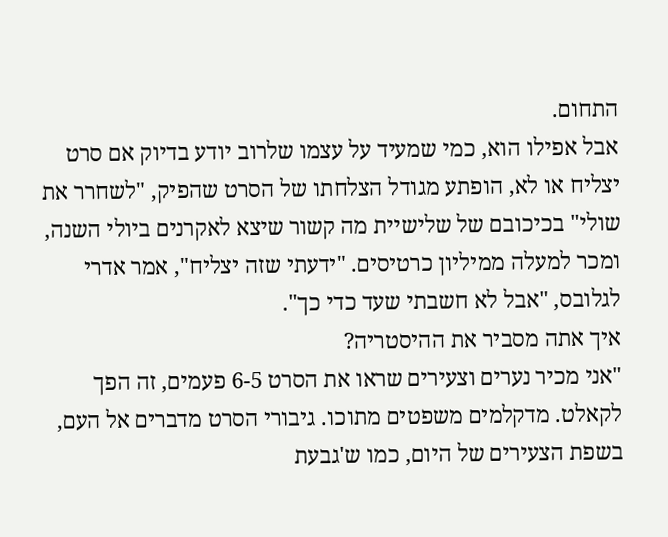התחום.
אבל אפילו הוא, כמי שמעיד על עצמו שלרוב יודע בדיוק אם סרט יצליח או לא, הופתע מגודל הצלחתו של הסרט שהפיק, "לשחרר את שולי" בכיכובם של שלישיית מה קשור שיצא לאקרנים ביולי השנה, ומכר למעלה ממיליון כרטיסים. "ידעתי שזה יצליח", אמר אדרי לגלובס, "אבל לא חשבתי שעד כדי כך".
איך אתה מסביר את ההיסטריה?
"אני מכיר נערים וצעירים שראו את הסרט 6-5 פעמים, זה הפך לקאלט. מדקלמים משפטים מתוכו. גיבורי הסרט מדברים אל העם, בשפת הצעירים של היום, כמו ש'גבעת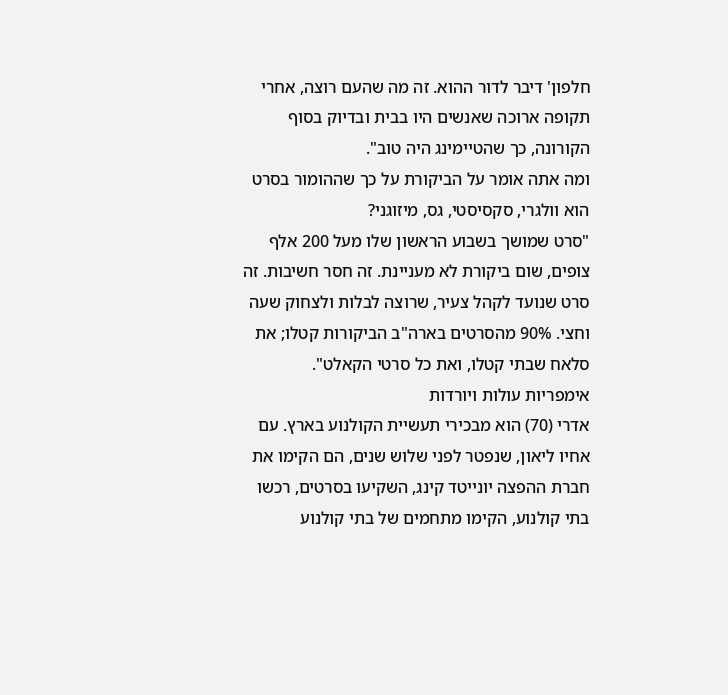חלפון' דיבר לדור ההוא. זה מה שהעם רוצה, אחרי תקופה ארוכה שאנשים היו בבית ובדיוק בסוף הקורונה, כך שהטיימינג היה טוב".
ומה אתה אומר על הביקורת על כך שההומור בסרט הוא וולגרי, סקסיסטי, גס, מיזוגני?
"סרט שמושך בשבוע הראשון שלו מעל 200 אלף צופים, שום ביקורת לא מעניינת. זה חסר חשיבות. זה סרט שנועד לקהל צעיר, שרוצה לבלות ולצחוק שעה וחצי. 90% מהסרטים בארה"ב הביקורות קטלו; את סלאח שבתי קטלו, ואת כל סרטי הקאלט".
אימפריות עולות ויורדות
אדרי (70) הוא מבכירי תעשיית הקולנוע בארץ. עם אחיו ליאון, שנפטר לפני שלוש שנים, הם הקימו את חברת ההפצה יונייטד קינג, השקיעו בסרטים, רכשו בתי קולנוע, הקימו מתחמים של בתי קולנוע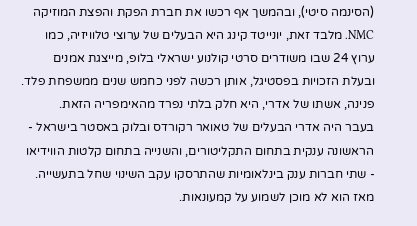(הסינמה סיטי), ובהמשך אף רכשו את חברת הפקת והפצת המוזיקה NMC. מלבד זאת, יונייטד קינג היא הבעלים של ערוצי טלוויזיה, כמו ערוץ 24 שבו משודרים סרטי קולנוע ישראלי בלופ, מייצגת אמנים ובעלת הזכויות בפסטיגל, אותן רכשה לפני כחמש שנים ממשפחת פלד. פנינה, אשתו של אדרי, היא חלק בלתי נפרד מהאימפריה הזאת.
בעבר היה אדרי הבעלים של טאואר רקורדס ובלוק באסטר בישראל - הראשונה ענקית בתחום התקליטורים, והשנייה בתחום קלטות הווידיאו - שתי חברות ענק בינלאומיות שהתרסקו עקב השינוי שחל בתעשייה. מאז הוא לא מוכן לשמוע על קמעונאות.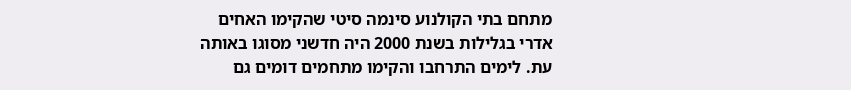מתחם בתי הקולנוע סינמה סיטי שהקימו האחים אדרי בגלילות בשנת 2000 היה חדשני מסוגו באותה עת. לימים התרחבו והקימו מתחמים דומים גם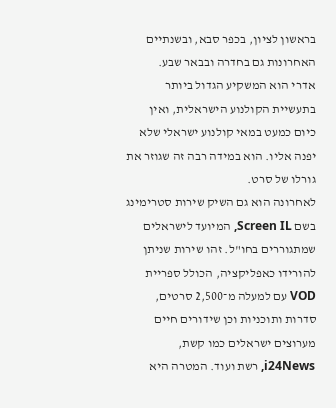בראשון לציון, בכפר סבא, ובשנתיים האחרונות גם בחדרה ובבאר שבע.
אדרי הוא המשקיע הגדול ביותר בתעשיית הקולנוע הישראלית, ואין כיום כמעט במאי קולנוע ישראלי שלא יפנה אליו. הוא במידה רבה זה שגוזר את גורלו של סרט.
לאחרונה הוא גם השיק שירות סטרימינג בשם Screen IL, המיועד לישראלים שמתגוררים בחו"ל. זהו שירות שניתן להורידו כאפליקציה, הכולל ספריית VOD עם למעלה מ־2,500 סרטים, סדרות ותוכניות וכן שידורים חיים מערוצים ישראלים כמו קשת, i24News, רשת ועוד. המטרה היא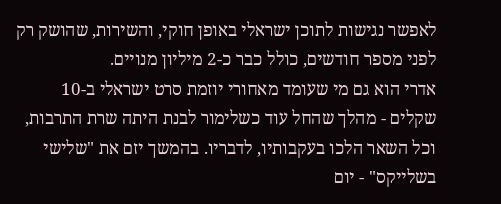לאפשר נגישות לתוכן ישראלי באופן חוקי, והשירות, שהושק רק לפני מספר חודשים, כולל כבר כ-2 מיליון מנויים.
אדרי הוא גם מי שעומד מאחורי יוזמת סרט ישראלי ב-10 שקלים - מהלך שהחל עוד כשלימור לבנת היתה שרת התרבות, וכל השאר הלכו בעקבותיו, לדבריו. בהמשך יזם את "שלישי בשלייקס" - יום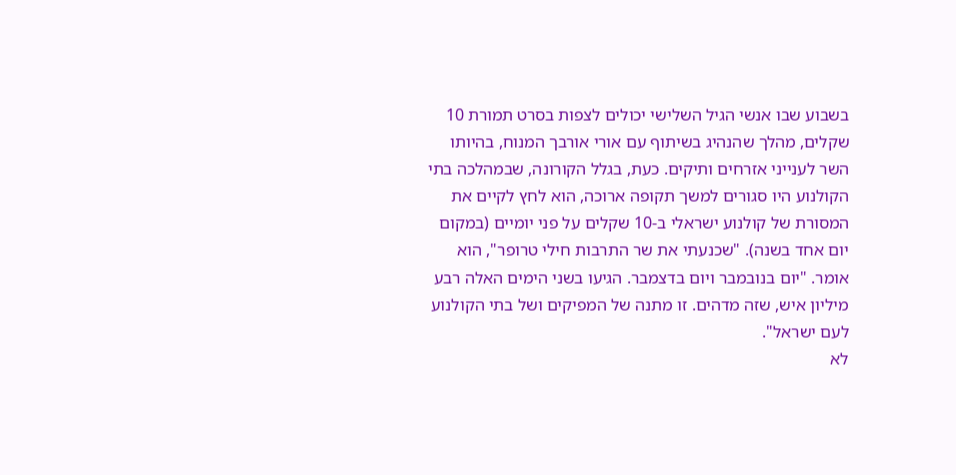בשבוע שבו אנשי הגיל השלישי יכולים לצפות בסרט תמורת 10 שקלים, מהלך שהנהיג בשיתוף עם אורי אורבך המנוח, בהיותו השר לענייני אזרחים ותיקים. כעת, בגלל הקורונה, שבמהלכה בתי הקולנוע היו סגורים למשך תקופה ארוכה, הוא לחץ לקיים את המסורת של קולנוע ישראלי ב-10 שקלים על פני יומיים (במקום יום אחד בשנה). "שכנעתי את שר התרבות חילי טרופר", הוא אומר. "יום בנובמבר ויום בדצמבר. הגיעו בשני הימים האלה רבע מיליון איש, שזה מדהים. זו מתנה של המפיקים ושל בתי הקולנוע לעם ישראל".
לא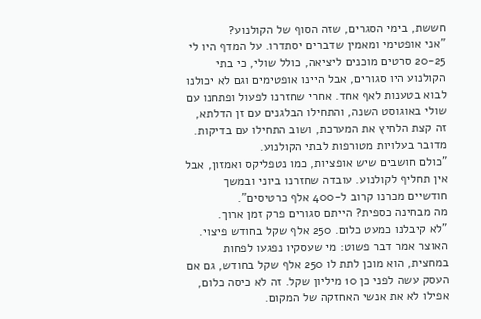חששת, בימי הסגרים, שזה הסוף של הקולנוע?
"אני אופטימי ומאמין שדברים יסתדרו. על המדף היו לי 20-25 סרטים מוכנים ליציאה, כולל שולי, כי בתי הקולנוע היו סגורים, אבל היינו אופטימים וגם לא יכולנו לבוא בטענות לאף אחד. אחרי שחזרנו לפעול ופתחנו עם שולי באוגוסט השנה, והתחילו הבלגנים עם זן הדלתא, זה קצת הלחיץ את המערכת, ושוב התחילו עם בדיקות. מדובר בעלויות מטורפות לבתי הקולנוע.
"כולם חושבים שיש אופציות, כמו נטפליקס ואמזון, אבל אין תחליף לקולנוע. עובדה שחזרנו ביוני ובמשך חודשיים מכרנו קרוב ל-400 אלף כרטיסים".
מה מבחינה כספית? הייתם סגורים פרק זמן ארוך.
"לא קיבלנו כמעט כלום. 250 אלף שקל בחודש פיצוי. האוצר אמר דבר פשוט: מי שעסקיו נפגעו לפחות במחצית, הוא מוכן לתת לו 250 אלף שקל בחודש, גם אם העסק עשה לפני כן 10 מיליון שקל. זה לא כיסה כלום, אפילו לא את אנשי האחזקה של המקום.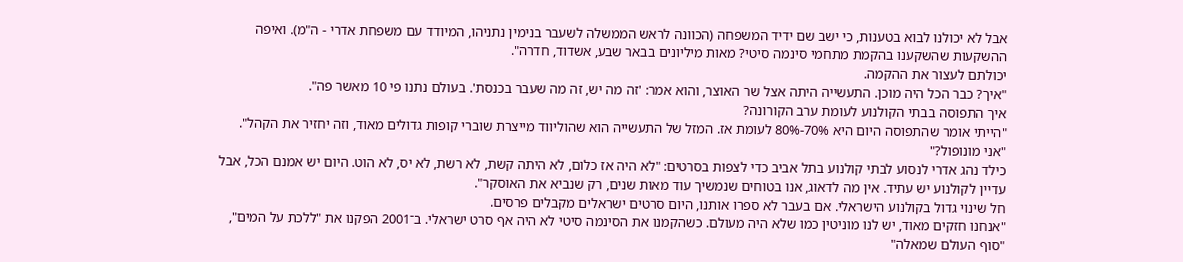אבל לא יכולנו לבוא בטענות, כי ישב שם ידיד המשפחה (הכוונה לראש הממשלה לשעבר בנימין נתניהו, המיודד עם משפחת אדרי - ה"מ). ואיפה ההשקעות שהשקענו בהקמת מתחמי סינמה סיטי? מאות מיליונים בבאר שבע, אשדוד, חדרה".
יכולתם לעצור את ההקמה.
"איך? כבר הכל היה מוכן. התעשייה היתה אצל שר האוצר, והוא אמר: 'זה מה יש, זה מה שעבר בכנסת'. בעולם נתנו פי 10 מאשר פה".
איך התפוסה בבתי הקולנוע לעומת ערב הקורונה?
"הייתי אומר שהתפוסה היום היא 70%-80% לעומת אז. המזל של התעשייה הוא שהוליווד מייצרת שוברי קופות גדולים מאוד, וזה יחזיר את הקהל".
"אני מונופול?"
כילד נהג אדרי לנסוע לבתי קולנוע בתל אביב כדי לצפות בסרטים: "לא היה אז כלום, לא היתה קשת, לא רשת, לא יס, לא הוט. היום יש אמנם הכל, אבל עדיין לקולנוע יש עתיד. אין מה לדאוג, אנו בטוחים שנמשיך עוד מאות שנים, רק שנביא את האוסקר".
חל שינוי גדול בקולנוע הישראלי. אם בעבר לא ספרו אותנו, היום סרטים ישראלים מקבלים פרסים.
"אנחנו חזקים מאוד, יש לנו מוניטין כמו שלא היה מעולם. כשהקמנו את הסינמה סיטי לא היה אף סרט ישראלי. ב־2001 הפקנו את "ללכת על המים", "סוף העולם שמאלה"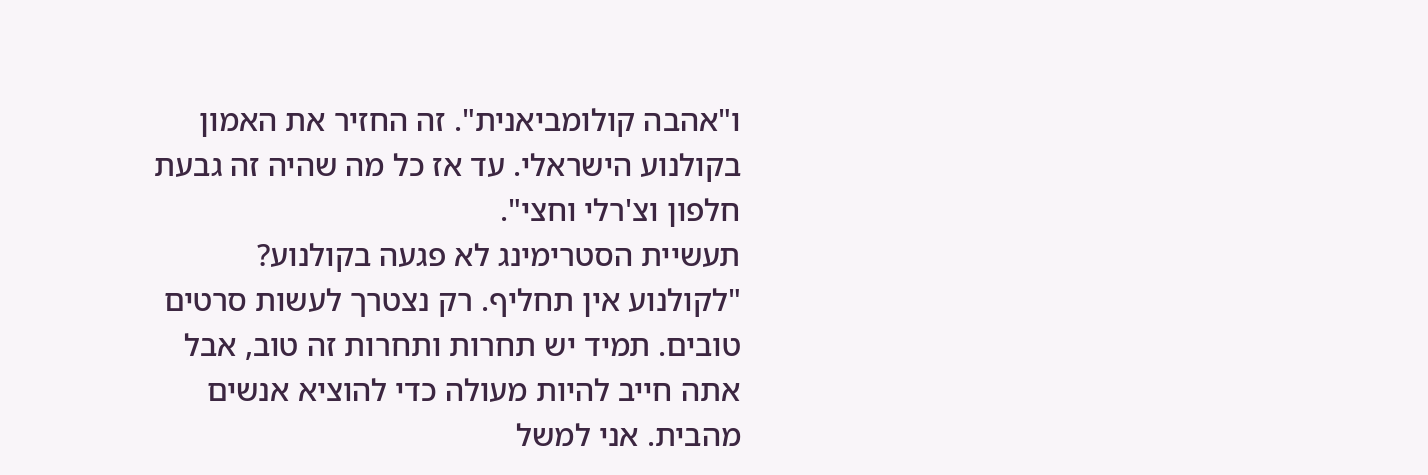ו"אהבה קולומביאנית". זה החזיר את האמון בקולנוע הישראלי. עד אז כל מה שהיה זה גבעת חלפון וצ'רלי וחצי".
תעשיית הסטרימינג לא פגעה בקולנוע?
"לקולנוע אין תחליף. רק נצטרך לעשות סרטים טובים. תמיד יש תחרות ותחרות זה טוב, אבל אתה חייב להיות מעולה כדי להוציא אנשים מהבית. אני למשל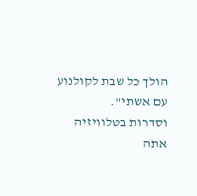הולך כל שבת לקולנוע עם אשתי".
וסדרות בטלוויזיה אתה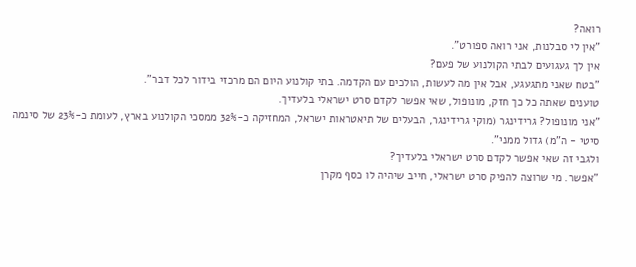רואה?
"אין לי סבלנות, אני רואה ספורט".
אין לך געגועים לבתי הקולנוע של פעם?
"בטח שאני מתגעגע, אבל אין מה לעשות, הולכים עם הקדמה. בתי קולנוע היום הם מרכזי בידור לכל דבר".
טוענים שאתה כל כך חזק, מונופול, שאי אפשר לקדם סרט ישראלי בלעדיך.
"אני מונופול? גרידינגר (מוקי גרידינגר, הבעלים של תיאטראות ישראל, המחזיקה כ-32% ממסכי הקולנוע בארץ, לעומת כ-23% של סינמה סיטי - ה"מ) גדול ממני".
ולגבי זה שאי אפשר לקדם סרט ישראלי בלעדיך?
"אפשר. מי שרוצה להפיק סרט ישראלי, חייב שיהיה לו כסף מקרן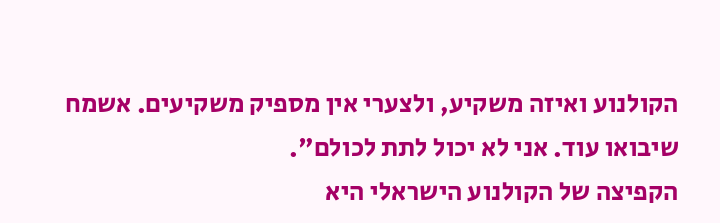הקולנוע ואיזה משקיע, ולצערי אין מספיק משקיעים. אשמח שיבואו עוד. אני לא יכול לתת לכולם".
הקפיצה של הקולנוע הישראלי היא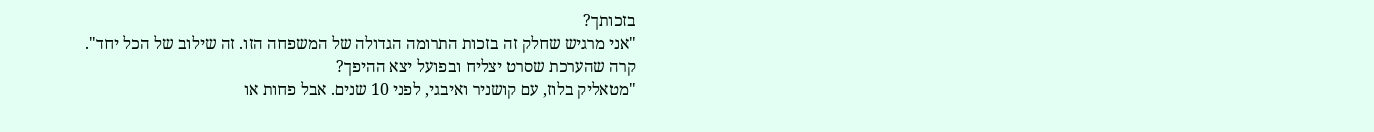בזכותך?
"אני מרגיש שחלק זה בזכות התרומה הגדולה של המשפחה הזו. זה שילוב של הכל יחד".
קרה שהערכת שסרט יצליח ובפועל יצא ההיפך?
"מטאליק בלוז, עם קושניר ואיבגי, לפני 10 שנים. אבל פחות או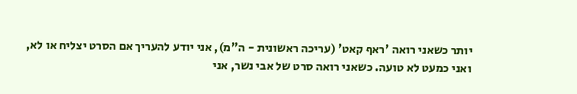יותר כשאני רואה 'ראף קאט' (עריכה ראשונית - ה"מ), אני יודע להעריך אם הסרט יצליח או לא, ואני כמעט לא טועה. כשאני רואה סרט של אבי נשר, אני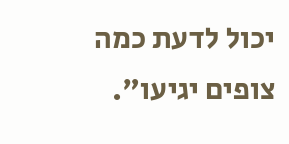יכול לדעת כמה צופים יגיעו".